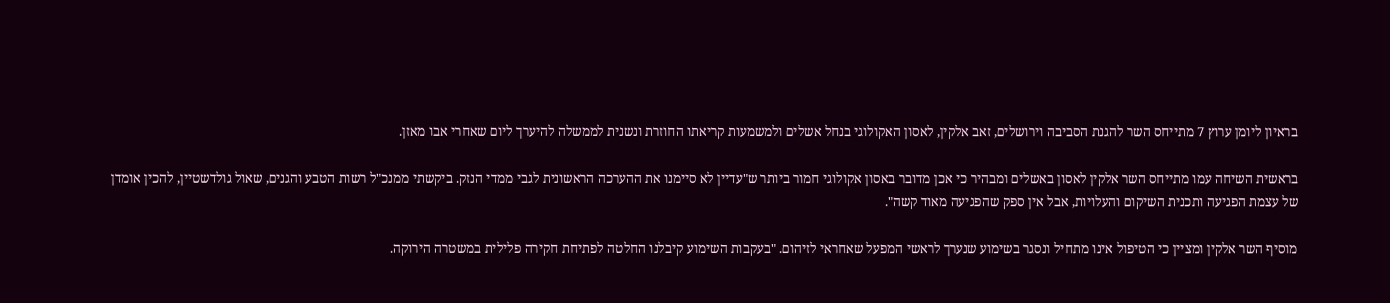בראיון ליומן ערוץ 7 מתייחס השר להגנת הסביבה וירושלים, זאב אלקין, לאסון האקולוגי בנחל אשלים ולמשמעות קריאתו החוזרת ונשנית לממשלה להיערך ליום שאחרי אבו מאזן.

בראשית השיחה עמו מתייחס השר אלקין לאסון באשלים ומבהיר כי אכן מדובר באסון אקולוגי חמור ביותר ש"עדיין לא סיימנו את ההערכה הראשונית לגבי ממדי הנזק. ביקשתי ממנכ"ל רשות הטבע והגנים, שאול גולדשטיין, להכין אומדן של עצמת הפגיעה ותכנית השיקום והעלויות, אבל אין ספק שהפגיעה מאוד קשה".

מוסיף השר אלקין ומציין כי הטיפול אינו מתחיל ונסגר בשימוע שנערך לראשי המפעל שאחראי לזיהום. "בעקבות השימוע קיבלנו החלטה לפתיחת חקירה פלילית במשטרה הירוקה.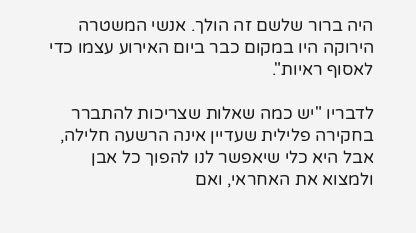היה ברור שלשם זה הולך. אנשי המשטרה הירוקה היו במקום כבר ביום האירוע עצמו כדי לאסוף ראיות".

לדבריו "יש כמה שאלות שצריכות להתברר בחקירה פלילית שעדיין אינה הרשעה חלילה, אבל היא כלי שיאפשר לנו להפוך כל אבן ולמצוא את האחראי, ואם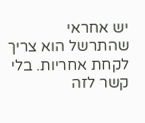יש אחראי שהתרשל הוא צריך לקחת אחריות. בלי קשר לזה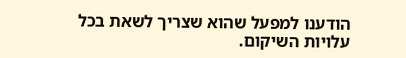הודענו למפעל שהוא שצריך לשאת בכל עלויות השיקום.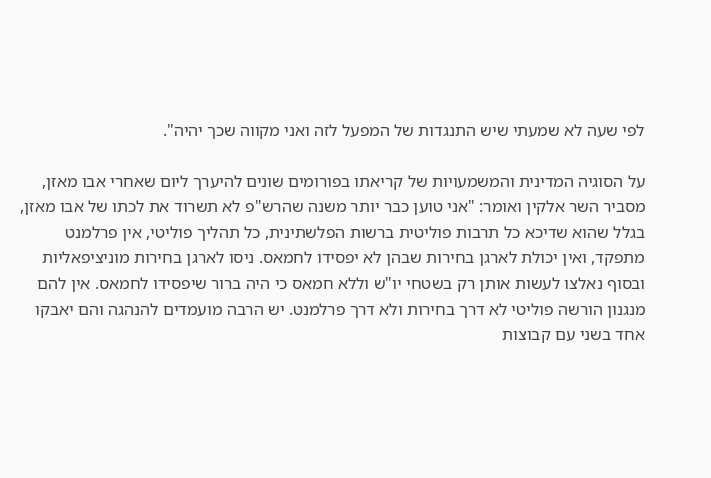לפי שעה לא שמעתי שיש התנגדות של המפעל לזה ואני מקווה שכך יהיה".

על הסוגיה המדינית והמשמעויות של קריאתו בפורומים שונים להיערך ליום שאחרי אבו מאזן, מסביר השר אלקין ואומר: "אני טוען כבר יותר משנה שהרש"פ לא תשרוד את לכתו של אבו מאזן, בגלל שהוא שדיכא כל תרבות פוליטית ברשות הפלשתינית, כל תהליך פוליטי, אין פרלמנט מתפקד, ואין יכולת לארגן בחירות שבהן לא יפסידו לחמאס. ניסו לארגן בחירות מוניציפאליות ובסוף נאלצו לעשות אותן רק בשטחי יו"ש וללא חמאס כי היה ברור שיפסידו לחמאס. אין להם מנגנון הורשה פוליטי לא דרך בחירות ולא דרך פרלמנט. יש הרבה מועמדים להנהגה והם יאבקו אחד בשני עם קבוצות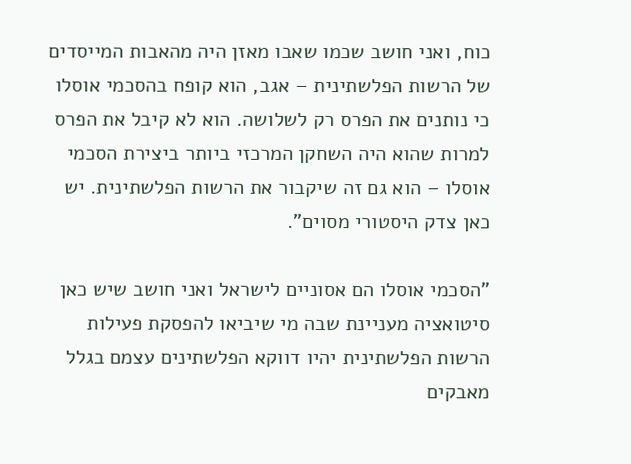כוח, ואני חושב שכמו שאבו מאזן היה מהאבות המייסדים של הרשות הפלשתינית – אגב, הוא קופח בהסכמי אוסלו כי נותנים את הפרס רק לשלושה. הוא לא קיבל את הפרס למרות שהוא היה השחקן המרכזי ביותר ביצירת הסכמי אוסלו – הוא גם זה שיקבור את הרשות הפלשתינית. יש כאן צדק היסטורי מסוים".

"הסכמי אוסלו הם אסוניים לישראל ואני חושב שיש כאן סיטואציה מעניינת שבה מי שיביאו להפסקת פעילות הרשות הפלשתינית יהיו דווקא הפלשתינים עצמם בגלל מאבקים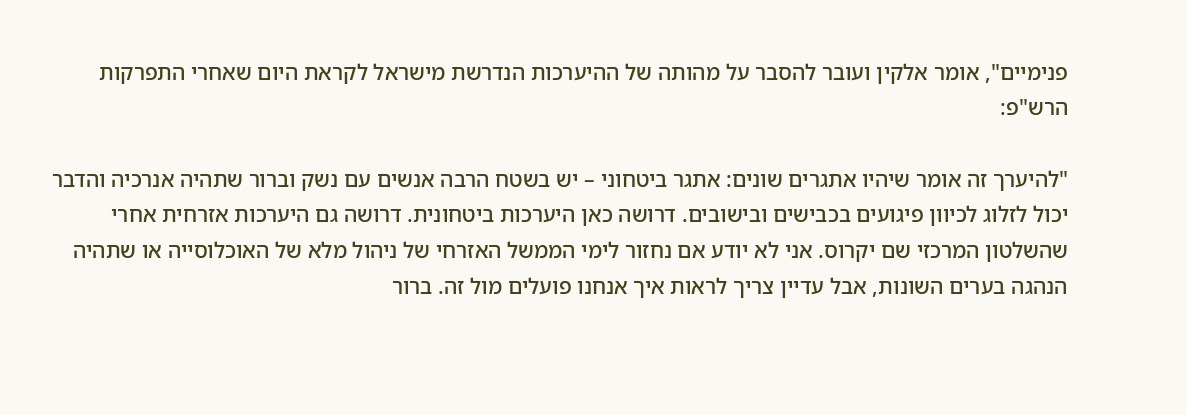פנימיים", אומר אלקין ועובר להסבר על מהותה של ההיערכות הנדרשת מישראל לקראת היום שאחרי התפרקות הרש"פ:

"להיערך זה אומר שיהיו אתגרים שונים: אתגר ביטחוני – יש בשטח הרבה אנשים עם נשק וברור שתהיה אנרכיה והדבר יכול לזלוג לכיוון פיגועים בכבישים ובישובים. דרושה כאן היערכות ביטחונית. דרושה גם היערכות אזרחית אחרי שהשלטון המרכזי שם יקרוס. אני לא יודע אם נחזור לימי הממשל האזרחי של ניהול מלא של האוכלוסייה או שתהיה הנהגה בערים השונות, אבל עדיין צריך לראות איך אנחנו פועלים מול זה. ברור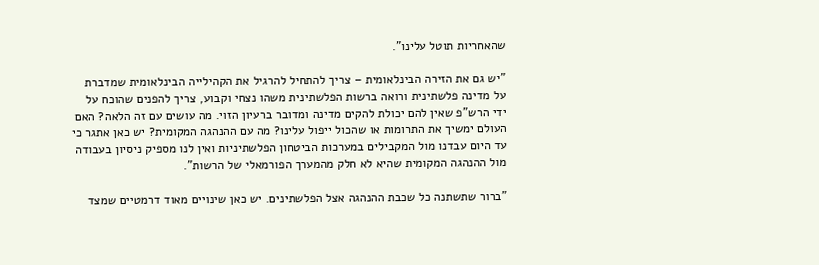שהאחריות תוטל עלינו".

"יש גם את הזירה הבינלאומית – צריך להתחיל להרגיל את הקהילייה הבינלאומית שמדברת על מדינה פלשתינית ורואה ברשות הפלשתינית משהו נצחי וקבוע, צריך להפנים שהוכח על ידי הרש"פ שאין להם יכולת להקים מדינה ומדובר ברעיון הזוי. מה עושים עם זה הלאה? האם העולם ימשיך את התרומות או שהכול ייפול עלינו? מה עם ההנהגה המקומית? יש כאן אתגר כי עד היום עבדנו מול המקבילים במערכות הביטחון הפלשתיניות ואין לנו מספיק ניסיון בעבודה מול ההנהגה המקומית שהיא לא חלק מהמערך הפורמאלי של הרשות".

"ברור שתשתנה כל שכבת ההנהגה אצל הפלשתינים. יש כאן שינויים מאוד דרמטיים שמצד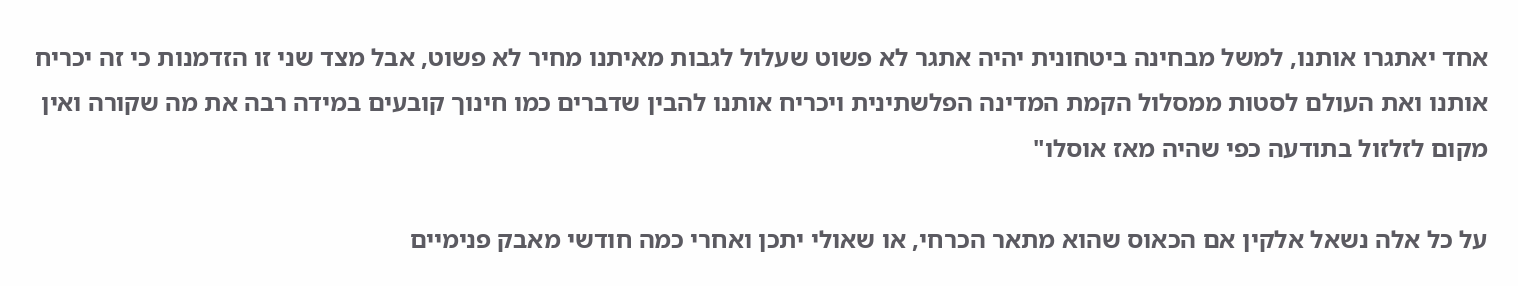אחד יאתגרו אותנו, למשל מבחינה ביטחונית יהיה אתגר לא פשוט שעלול לגבות מאיתנו מחיר לא פשוט, אבל מצד שני זו הזדמנות כי זה יכריח אותנו ואת העולם לסטות ממסלול הקמת המדינה הפלשתינית ויכריח אותנו להבין שדברים כמו חינוך קובעים במידה רבה את מה שקורה ואין מקום לזלזול בתודעה כפי שהיה מאז אוסלו"

על כל אלה נשאל אלקין אם הכאוס שהוא מתאר הכרחי, או שאולי יתכן ואחרי כמה חודשי מאבק פנימיים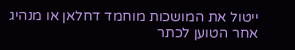ייטול את המושכות מוחמד דחלאן או מנהיג אחר הטוען לכתר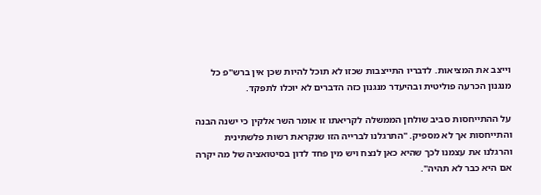וייצב את המציאות. לדבריו התייצבות שכזו לא תוכל להיות שכן אין ברש"פ כל מנגנון הכרעה פוליטית ובהיעדר מנגנון כזה הדברים לא יוכלו לתפקד.

על ההתייחסות סביב שולחן הממשלה לקריאתו זו אומר השר אלקין כי ישנה הבנה והתייחסות אך לא מספיק. "התרגלנו לברייה הזו שנקראת רשות פלשתינית והרגלנו את עצמנו לכך שהיא כאן לנצח ויש מין פחד לדון בסיטואציה של מה יקרה אם היא כבר לא תהיה".